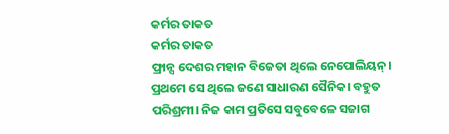କର୍ମର ତାକତ
କର୍ମର ତାକତ
ଫ୍ରାନ୍ସ ଦେଶର ମହାନ ବିଜେତା ଥିଲେ ନେପୋଲିୟନ୍। ପ୍ରଥମେ ସେ ଥିଲେ ଜଣେ ସାଧାରଣ ସୈନିକ। ବହୁତ ପରିଶ୍ରମୀ। ନିଜ କାମ ପ୍ରତିସେ ସବୁବେଳେ ସଜାଗ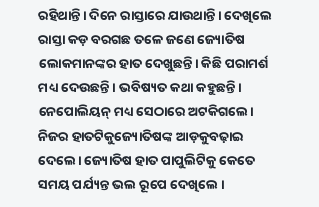ରହିଥାନ୍ତି। ଦିନେ ରାସ୍ତାରେ ଯାଉଥାନ୍ତି। ଦେଖିଲେ ରାସ୍ତା କଡ଼ ବରଗଛ ତଳେ ଜଣେ ଜ୍ୟୋତିଷ ଲୋକମାନଙ୍କର ହାତ ଦେଖୁଛନ୍ତି। କିଛି ପରାମର୍ଶ ମଧ୍ୟ ଦେଉଛନ୍ତି। ଭବିଷ୍ୟତ କଥା କହୁଛନ୍ତି। ନେପୋଲିୟନ୍ ମଧ୍ୟ ସେଠାରେ ଅଟକିଗଲେ। ନିଜର ହାତଟିକୁଜ୍ୟୋତିଷଙ୍କ ଆଡ଼କୁବଢ଼ାଇ ଦେଲେ। ଜ୍ୟୋତିଷ ହାତ ପାପୁଲିଟିକୁ କେତେ ସମୟ ପର୍ଯ୍ୟନ୍ତ ଭଲ ରୂପେ ଦେଖିଲେ ।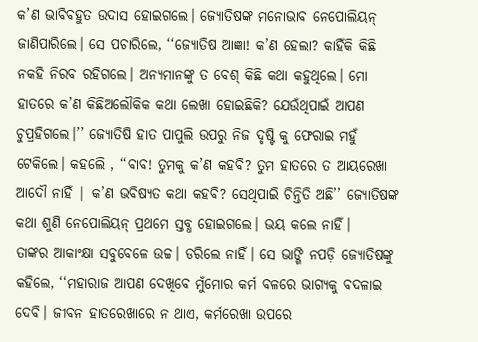କ’ଣ ଭାବିବହୁତ ଉଦାସ ହୋଇଗଲେ। ଜ୍ୟୋତିଷଙ୍କ ମନୋଭାବ ନେପୋଲିୟନ୍ ଜାଣିପାରିଲେ। ସେ ପଚାରିଲେ, ‘‘ଜ୍ୟୋତିଷ ଆଜ୍ଞା! କ’ଣ ହେଲା? କାହିଁକି କିଛି ନକହି ନିରବ ରହିଗଲେ। ଅନ୍ୟମାନଙ୍କୁ ତ ବେଶ୍ କିଛି କଥା କହୁଥିଲେ। ମୋ ହାତରେ କ’ଣ କିଛିଅଲୌକିକ କଥା ଲେଖା ହୋଇଛିକି? ଯେଉଁଥିପାଇଁ ଆପଣ ଚୁପ୍ରହିଗଲେ।’’ ଜ୍ୟୋତିଷି ହାତ ପାପୁଲି ଉପରୁ ନିଜ ଦୃଷ୍ଟି କୁ ଫେରାଇ ମହୁଁ ଟେକିଲେ। କହଲେି , ‘‘ବାବ! ତୁମକୁ କ’ଣ କହବି? ତୁମ ହାତରେ ତ ଆୟରେଖା ଆଦୌ ନାହିଁ | କ’ଣ ଭବିଷ୍ୟତ କଥା କହବି? ସେଥିପାଇି ଚିନ୍ତିତି ଅଛି’’ ଜ୍ୟୋତିଷଙ୍କ କଥା ଶୁଣି ନେପୋଲିୟନ୍ ପ୍ରଥମେ ସ୍ତବ୍ଧ ହୋଇଗଲେ। ଭୟ କଲେ ନାହିଁ।
ତାଙ୍କର ଆକାଂକ୍ଷା ସବୁବେଳେ ଉଚ୍ଚ। ଡରିଲେ ନାହିଁ। ସେ ଭାଙ୍ଗି ନପଡ଼ି ଜ୍ୟୋତିଷଙ୍କୁ କହିଲେ, ‘‘ମହାରାଜ ଆପଣ ଦେଖିବେ ମୁଁମୋର କର୍ମ ବଳରେ ଭାଗ୍ୟକୁ ବଦଳାଇ ଦେବି। ଜୀବନ ହାତରେଖାରେ ନ ଥାଏ, କର୍ମରେଖା ଉପରେ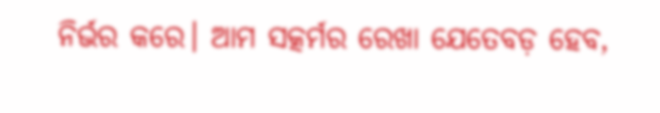ନିର୍ଭର କରେ। ଆମ ସତ୍କର୍ମର ରେଖା ଯେତେବଡ଼ ହେବ,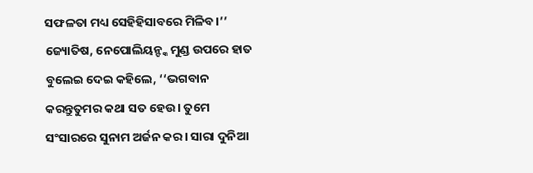ସଫଳତା ମଧ୍ୟ ସେହିହିସାବରେ ମିଳିବ।’’ ଜ୍ୟୋତିଷ, ନେପୋଲିୟନ୍ଙ୍କ ମୁଣ୍ଡ ଉପରେ ହାତ ବୁଲେଇ ଦେଇ କହିଲେ, ‘‘ଭଗବାନ କରନ୍ତୁତୁମର କଥା ସତ ହେଉ। ତୁମେ ସଂସାରରେ ସୁନାମ ଅର୍ଜନ କର। ସାରା ଦୁନିଆ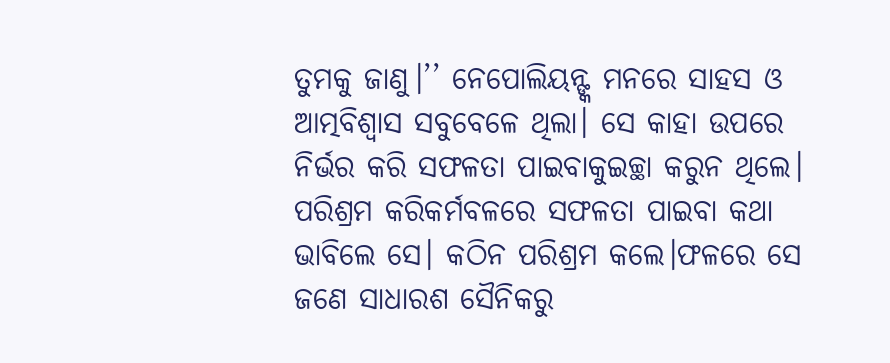ତୁମକୁ ଜାଣୁ।’’ ନେପୋଲିୟନ୍ଙ୍କ ମନରେ ସାହସ ଓ ଆତ୍ମବିଶ୍ୱାସ ସବୁବେଳେ ଥିଲା। ସେ କାହା ଉପରେ ନିର୍ଭର କରି ସଫଳତା ପାଇବାକୁଇଚ୍ଛା କରୁନ ଥିଲେ। ପରିଶ୍ରମ କରିକର୍ମବଳରେ ସଫଳତା ପାଇବା କଥା ଭାବିଲେ ସେ। କଠିନ ପରିଶ୍ରମ କଲେ।ଫଳରେ ସେ ଜଣେ ସାଧାରଶ ସୈନିକରୁ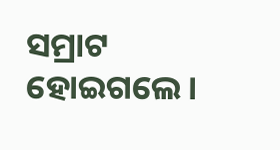ସମ୍ରାଟ ହୋଇଗଲେ।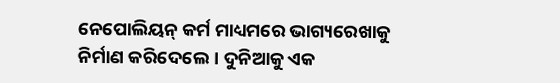ନେପୋଲିୟନ୍ କର୍ମ ମାଧ୍ୟମରେ ଭାଗ୍ୟରେଖାକୁ ନିର୍ମାଣ କରିଦେଲେ। ଦୁନିଆକୁ ଏକ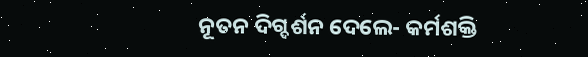ନୂତନ ଦିଗ୍ଦର୍ଶନ ଦେଲେ- କର୍ମଶକ୍ତି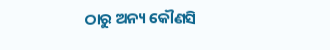ଠାରୁ ଅନ୍ୟ କୌଣସି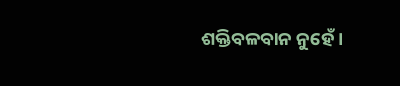ଶକ୍ତିବଳବାନ ନୁହେଁ।